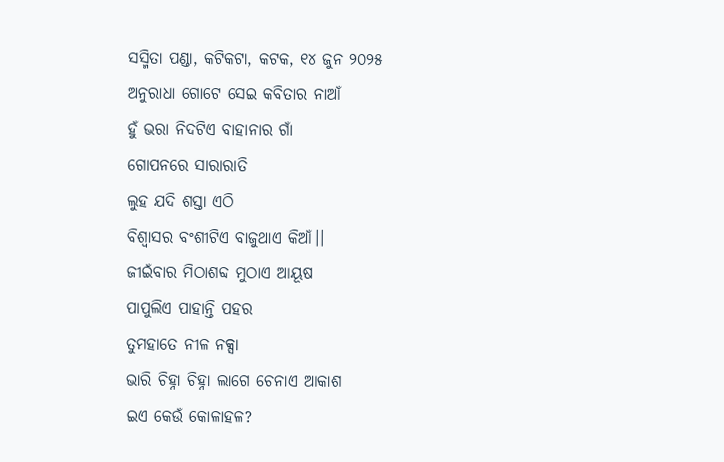ସସ୍ମିତା ପଣ୍ଡା, କଟିକଟା, କଟକ, ୧୪ ଜୁନ ୨୦୨୫
ଅନୁରାଧା ଗୋଟେ ସେଇ କବିତାର ନାଆଁ
ହୁଁ ଭରା ନିଦଟିଏ ବାହାନାର ଗାଁ
ଗୋପନରେ ସାରାରାତି
ଲୁହ ଯଦି ଶସ୍ତା ଏଠି
ବିଶ୍ବାସର ବଂଶୀଟିଏ ବାଜୁଥାଏ କିଆଁ।।
ଜୀଇଁବାର ମିଠାଶବ୍ଦ ମୁଠାଏ ଆୟୂଷ
ପାପୁଲିଏ ପାହାନ୍ତି ପହର
ତୁମହାତେ ନୀଳ ନକ୍ସା
ଭାରି ଚିହ୍ନା ଚିହ୍ନା ଲାଗେ ଚେନାଏ ଆକାଶ
ଇଏ କେଉଁ କୋଳାହଳ?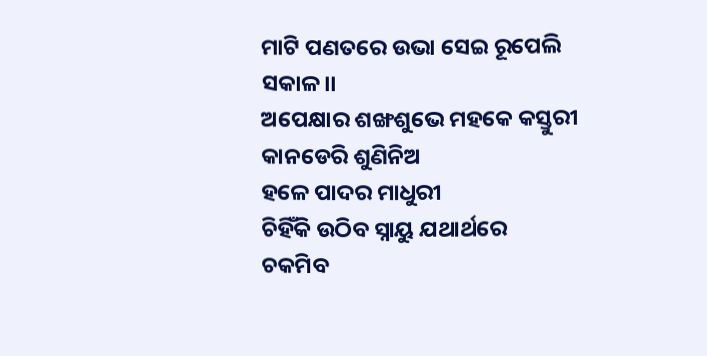ମାଟି ପଣତରେ ଉଭା ସେଇ ରୂପେଲି ସକାଳ।।
ଅପେକ୍ଷାର ଶଙ୍ଖଶୁଭେ ମହକେ କସ୍ତୁରୀ
କାନଡେରି ଶୁଣିନିଅ
ହଳେ ପାଦର ମାଧୁରୀ
ଚିହିଁକି ଉଠିବ ସ୍ନାୟୁ ଯଥାର୍ଥରେ
ଚକମିବ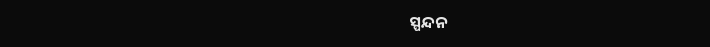ସ୍ପନ୍ଦନ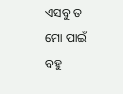ଏସବୁ ତ ମୋ ପାଇଁ ବହୁ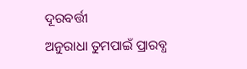ଦୂରବର୍ତ୍ତୀ
ଅନୁରାଧା ତୁମପାଇଁ ପ୍ରାରବ୍ଧ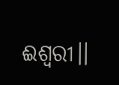ଈଶ୍ବରୀ।।